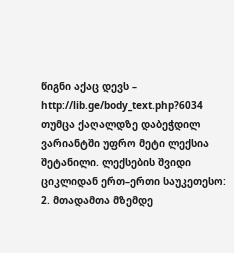წიგნი აქაც დევს – http://lib.ge/body_text.php?6034 თუმცა ქაღალდზე დაბეჭდილ ვარიანტში უფრო მეტი ლექსია შეტანილი. ლექსების შვიდი ციკლიდან ერთ–ერთი საუკეთესო:
2. მთადამთა მზემდე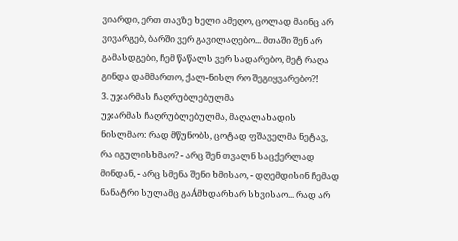ვიარდი, ერთ თავზე ხელი ამეღო, ცოლად მაინც არ ვივარგებ, ბარში ვერ გავილაღებო... მთაში შენ არ გამასდგები, ჩემ წაწალს ვერ სადარებო, მეტ რაღა გინდა დამმართო, ქალ-ნისლ რო შეგიყვარებო?!
3. უჯარმას ჩაღრუბლებულმა
უჯარმას ჩაღრუბლებულმა, მაღალახადის ნისლმაო: რად მწუნობს, ცოტად ფშაველმა ნეტავ, რა იგულისხმაო? - არც შენ თვალნ საცქერლად მინდან, - არც სმენა შენი ხმისაო, - დღემდისინ ჩემად ნანატრი სულამც გაÁმხდარხარ სხვისაო... რად არ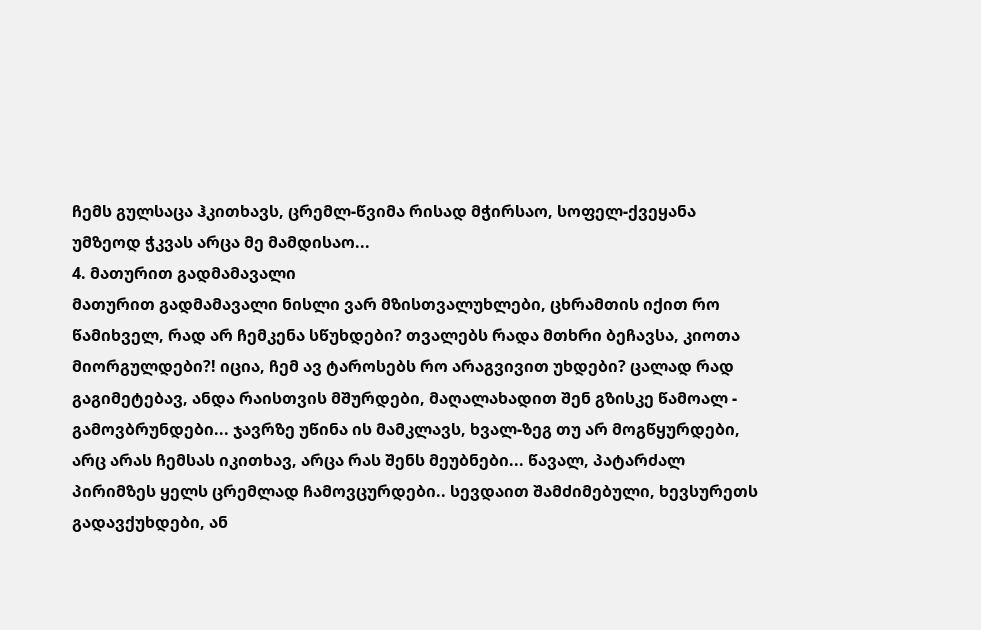ჩემს გულსაცა ჰკითხავს, ცრემლ-წვიმა რისად მჭირსაო, სოფელ-ქვეყანა უმზეოდ ჭკვას არცა მე მამდისაო...
4. მათურით გადმამავალი
მათურით გადმამავალი ნისლი ვარ მზისთვალუხლები, ცხრამთის იქით რო წამიხველ, რად არ ჩემკენა სწუხდები? თვალებს რადა მთხრი ბეჩავსა, კიოთა მიორგულდები?! იცია, ჩემ ავ ტაროსებს რო არაგვივით უხდები? ცალად რად გაგიმეტებავ, ანდა რაისთვის მშურდები, მაღალახადით შენ გზისკე წამოალ - გამოვბრუნდები... ჯავრზე უწინა ის მამკლავს, ხვალ-ზეგ თუ არ მოგწყურდები, არც არას ჩემსას იკითხავ, არცა რას შენს მეუბნები... წავალ, პატარძალ პირიმზეს ყელს ცრემლად ჩამოვცურდები.. სევდაით შამძიმებული, ხევსურეთს გადავქუხდები, ან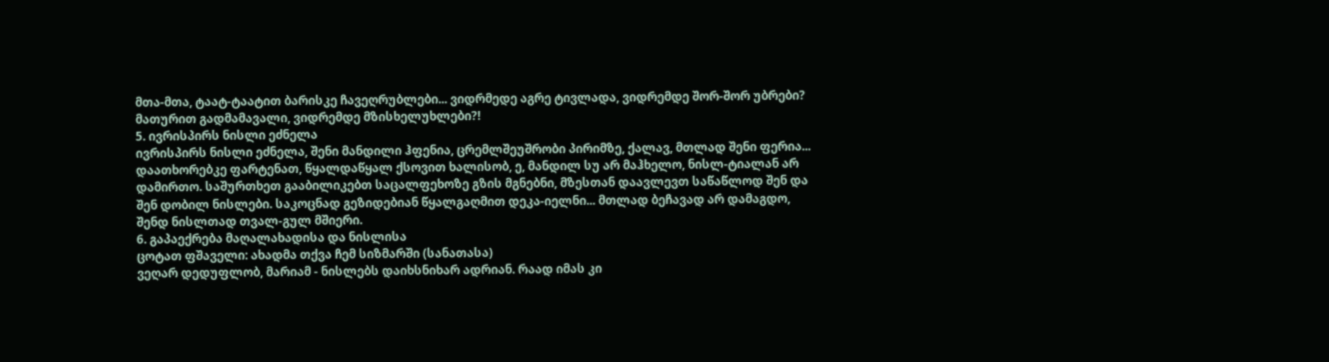მთა-მთა, ტაატ-ტაატით ბარისკე ჩავეღრუბლები... ვიდრმედე აგრე ტივლადა, ვიდრემდე შორ-შორ უბრები?
მათურით გადმამავალი, ვიდრემდე მზისხელუხლები?!
5. ივრისპირს ნისლი ეძნელა
ივრისპირს ნისლი ეძნელა, შენი მანდილი ჰფენია, ცრემლშეუშრობი პირიმზე, ქალავ, მთლად შენი ფერია... დაათხორებკე ფარტენათ, წყალდაწყალ ქსოვით ხალისობ, ე, მანდილ სუ არ მაჰხელო, ნისლ-ტიალან არ დამირთო. საშურთხეთ გააბილიკებთ საცალფეხოზე გზის მგნებნი, მზესთან დაავლევთ საწაწლოდ შენ და შენ დობილ ნისლები. საკოცნად გეზიდებიან წყალგაღმით დეკა-იელნი... მთლად ბეჩავად არ დამაგდო, შენდ ნისლთად თვალ-გულ მშიერი.
6. გაპაექრება მაღალახადისა და ნისლისა
ცოტათ ფშაველი: ახადმა თქვა ჩემ სიზმარში (სანათასა)
ვეღარ დედუფლობ, მარიამ - ნისლებს დაიხსნიხარ ადრიან. რაად იმას კი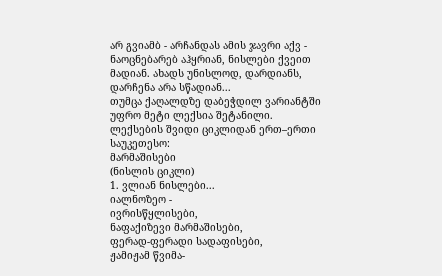არ გვიამბ - არჩანდას ამის ჯავრი აქვ - ნაოცნებარებ აჰყრიან, ნისლები ქვეით მადიან. ახადს უნისლოდ, დარდიანს, დარჩენა არა სწადიან...
თუმცა ქაღალდზე დაბეჭდილ ვარიანტში უფრო მეტი ლექსია შეტანილი.
ლექსების შვიდი ციკლიდან ერთ–ერთი საუკეთესო:
მარმაშისები
(ნისლის ციკლი)
1. ვლიან ნისლები...
იალნოზეო -
ივრისწყლისები,
ნაფაქიზევი მარმაშისები,
ფერად-ფერადი სადაფისები,
ჟამიჟამ წვიმა-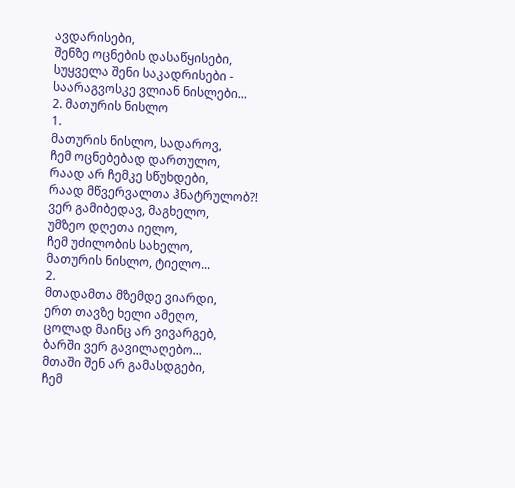ავდარისები,
შენზე ოცნების დასაწყისები,
სუყველა შენი საკადრისები -
საარაგვოსკე ვლიან ნისლები...
2. მათურის ნისლო
1.
მათურის ნისლო, სადაროვ,
ჩემ ოცნებებად დართულო,
რაად არ ჩემკე სწუხდები,
რაად მწვერვალთა ჰნატრულობ?!
ვერ გამიბედავ, მაგხელო,
უმზეო დღეთა იელო,
ჩემ უძილობის სახელო,
მათურის ნისლო, ტიელო...
2.
მთადამთა მზემდე ვიარდი,
ერთ თავზე ხელი ამეღო,
ცოლად მაინც არ ვივარგებ,
ბარში ვერ გავილაღებო...
მთაში შენ არ გამასდგები,
ჩემ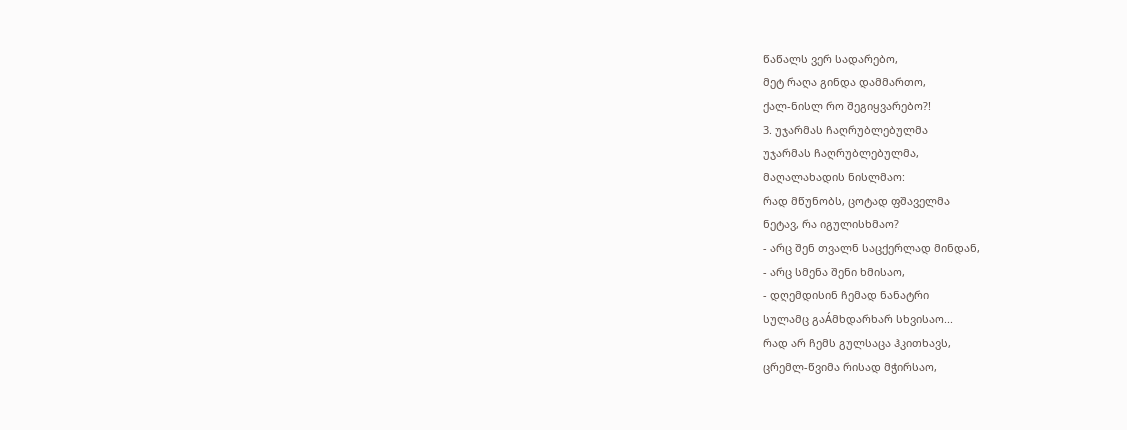წაწალს ვერ სადარებო,
მეტ რაღა გინდა დამმართო,
ქალ-ნისლ რო შეგიყვარებო?!
3. უჯარმას ჩაღრუბლებულმა
უჯარმას ჩაღრუბლებულმა,
მაღალახადის ნისლმაო:
რად მწუნობს, ცოტად ფშაველმა
ნეტავ, რა იგულისხმაო?
- არც შენ თვალნ საცქერლად მინდან,
- არც სმენა შენი ხმისაო,
- დღემდისინ ჩემად ნანატრი
სულამც გაÁმხდარხარ სხვისაო...
რად არ ჩემს გულსაცა ჰკითხავს,
ცრემლ-წვიმა რისად მჭირსაო,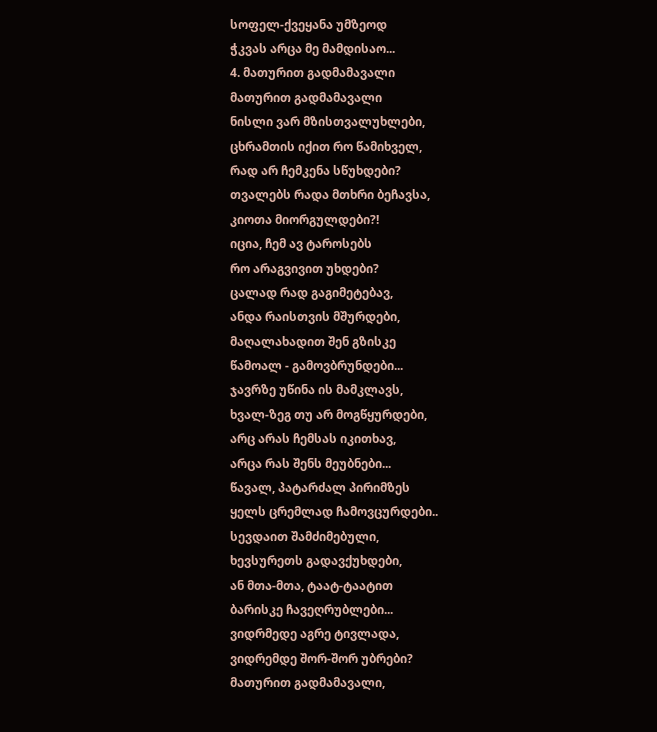სოფელ-ქვეყანა უმზეოდ
ჭკვას არცა მე მამდისაო...
4. მათურით გადმამავალი
მათურით გადმამავალი
ნისლი ვარ მზისთვალუხლები,
ცხრამთის იქით რო წამიხველ,
რად არ ჩემკენა სწუხდები?
თვალებს რადა მთხრი ბეჩავსა,
კიოთა მიორგულდები?!
იცია, ჩემ ავ ტაროსებს
რო არაგვივით უხდები?
ცალად რად გაგიმეტებავ,
ანდა რაისთვის მშურდები,
მაღალახადით შენ გზისკე
წამოალ - გამოვბრუნდები...
ჯავრზე უწინა ის მამკლავს,
ხვალ-ზეგ თუ არ მოგწყურდები,
არც არას ჩემსას იკითხავ,
არცა რას შენს მეუბნები...
წავალ, პატარძალ პირიმზეს
ყელს ცრემლად ჩამოვცურდები..
სევდაით შამძიმებული,
ხევსურეთს გადავქუხდები,
ან მთა-მთა, ტაატ-ტაატით
ბარისკე ჩავეღრუბლები...
ვიდრმედე აგრე ტივლადა,
ვიდრემდე შორ-შორ უბრები?
მათურით გადმამავალი,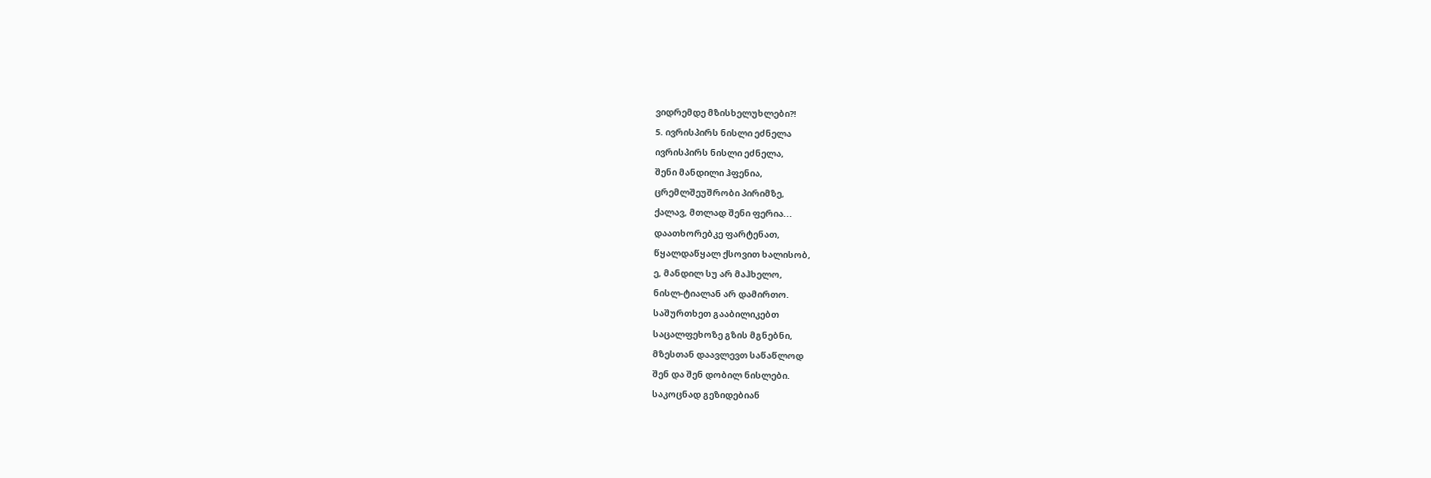ვიდრემდე მზისხელუხლები?!
5. ივრისპირს ნისლი ეძნელა
ივრისპირს ნისლი ეძნელა,
შენი მანდილი ჰფენია,
ცრემლშეუშრობი პირიმზე,
ქალავ, მთლად შენი ფერია...
დაათხორებკე ფარტენათ,
წყალდაწყალ ქსოვით ხალისობ,
ე, მანდილ სუ არ მაჰხელო,
ნისლ-ტიალან არ დამირთო.
საშურთხეთ გააბილიკებთ
საცალფეხოზე გზის მგნებნი,
მზესთან დაავლევთ საწაწლოდ
შენ და შენ დობილ ნისლები.
საკოცნად გეზიდებიან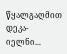წყალგაღმით დეკა-იელნი...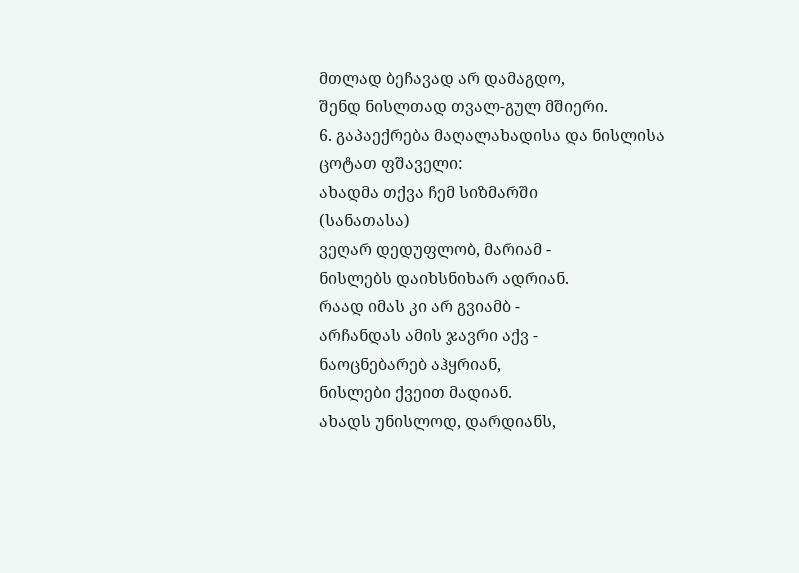მთლად ბეჩავად არ დამაგდო,
შენდ ნისლთად თვალ-გულ მშიერი.
6. გაპაექრება მაღალახადისა და ნისლისა
ცოტათ ფშაველი:
ახადმა თქვა ჩემ სიზმარში
(სანათასა)
ვეღარ დედუფლობ, მარიამ -
ნისლებს დაიხსნიხარ ადრიან.
რაად იმას კი არ გვიამბ -
არჩანდას ამის ჯავრი აქვ -
ნაოცნებარებ აჰყრიან,
ნისლები ქვეით მადიან.
ახადს უნისლოდ, დარდიანს,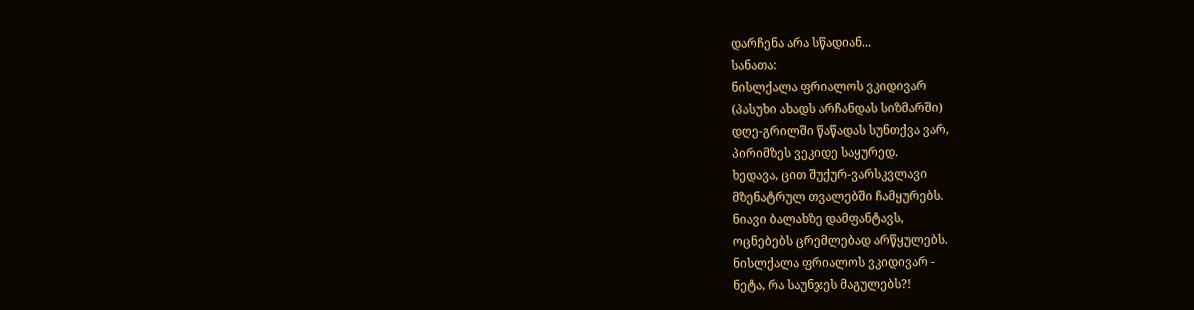დარჩენა არა სწადიან...
სანათა:
ნისლქალა ფრიალოს ვკიდივარ
(პასუხი ახადს არჩანდას სიზმარში)
დღე-გრილში წაწადას სუნთქვა ვარ,
პირიმზეს ვეკიდე საყურედ.
ხედავა, ცით შუქურ-ვარსკვლავი
მზენატრულ თვალებში ჩამყურებს.
ნიავი ბალახზე დამფანტავს,
ოცნებებს ცრემლებად არწყულებს.
ნისლქალა ფრიალოს ვკიდივარ -
ნეტა, რა საუნჯეს მაგულებს?!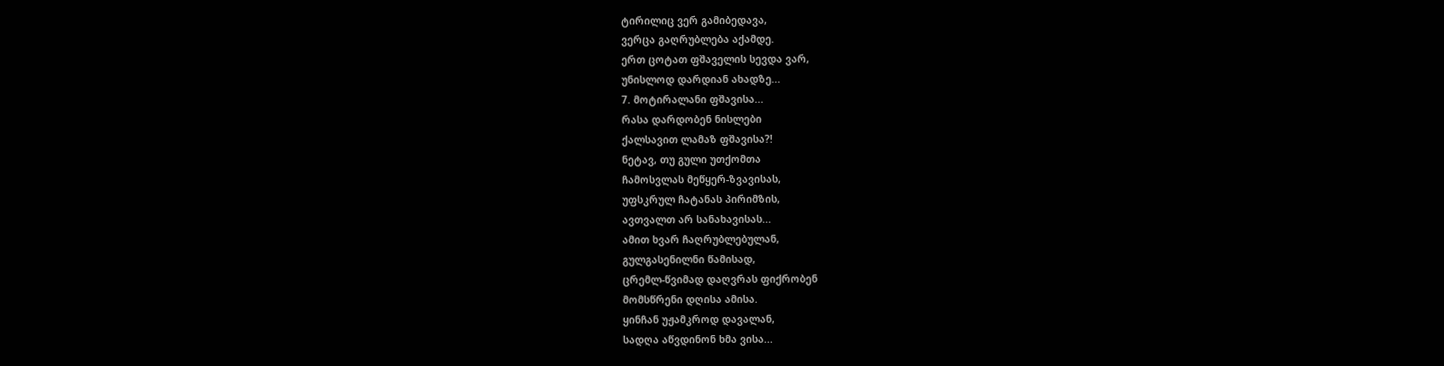ტირილიც ვერ გამიბედავა,
ვერცა გაღრუბლება აქამდე.
ერთ ცოტათ ფშაველის სევდა ვარ,
უნისლოდ დარდიან ახადზე...
7. მოტირალანი ფშავისა...
რასა დარდობენ ნისლები
ქალსავით ლამაზ ფშავისა?!
ნეტავ, თუ გული უთქომთა
ჩამოსვლას მეწყერ-ზვავისას,
უფსკრულ ჩატანას პირიმზის,
ავთვალთ არ სანახავისას...
ამით ხვარ ჩაღრუბლებულან,
გულგასენილნი წამისად,
ცრემლ-წვიმად დაღვრას ფიქრობენ
მომსწრენი დღისა ამისა.
ყინჩან უჟამკროდ დავალან,
სადღა აწვდინონ ხმა ვისა...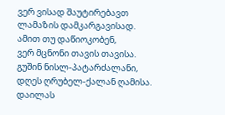ვერ ვისად შაუტირებავთ
ლამაზის დამკარგავისად.
ამით თუ დაწიოკობენ,
ვერ მცნონი თავის თავისა.
გუშინ ნისლ-პატარძალანი,
დღეს ღრუბელ-ქალან ღამისა.
დაილას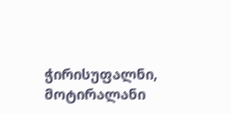ჭირისუფალნი,
მოტირალანი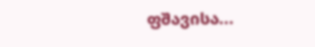ფშავისა...